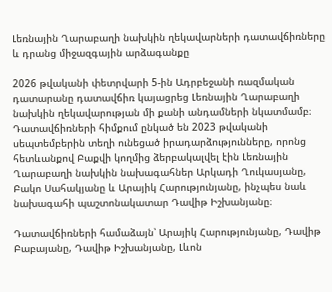Լեռնային Ղարաբաղի նախկին ղեկավարների դատավճիռները և դրանց միջազգային արձագանքը

2026 թվականի փետրվարի 5-ին Ադրբեջանի ռազմական դատարանը դատավճիռ կայացրեց Լեռնային Ղարաբաղի նախկին ղեկավարության մի քանի անդամների նկատմամբ։ Դատավճիռների հիմքում ընկած են 2023 թվականի սեպտեմբերին տեղի ունեցած իրադարձությունները, որոնց հետևանքով Բաքվի կողմից ձերբակալվել էին Լեռնային Ղարաբաղի նախկին նախագահներ Արկադի Ղուկասյանը, Բակո Սահակյանը և Արայիկ Հարությունյանը, ինչպես նաև նախագահի պաշտոնակատար Դավիթ Իշխանյանը։

Դատավճիռների համաձայն՝ Արայիկ Հարությունյանը, Դավիթ Բաբայանը, Դավիթ Իշխանյանը, Լևոն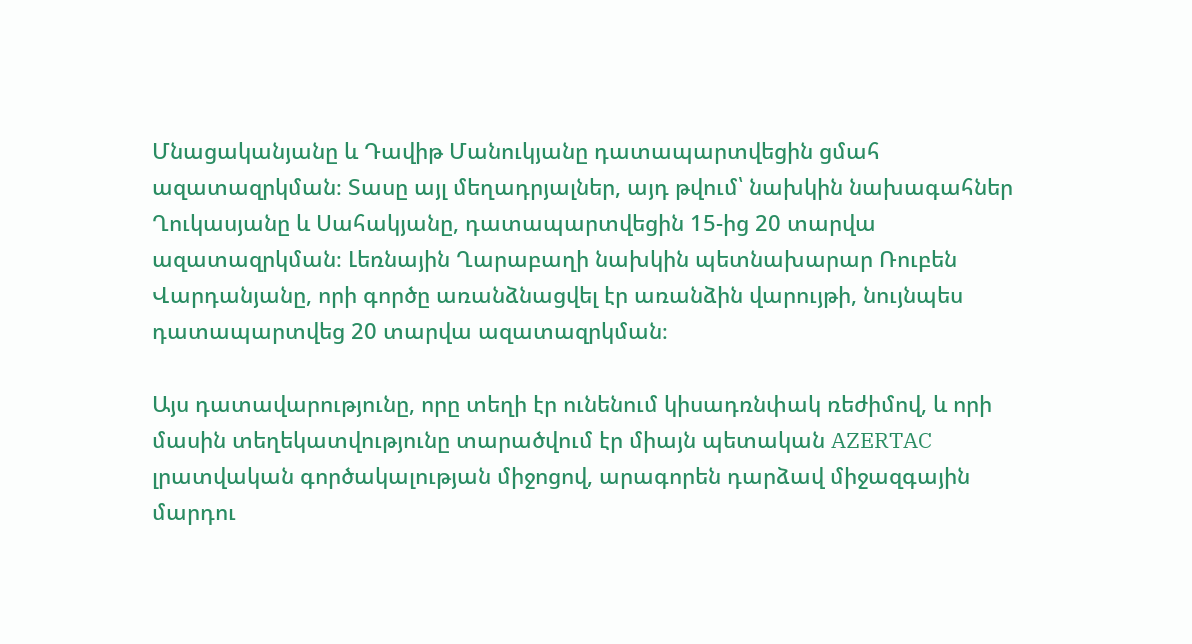Մնացականյանը և Դավիթ Մանուկյանը դատապարտվեցին ցմահ ազատազրկման։ Տասը այլ մեղադրյալներ, այդ թվում՝ նախկին նախագահներ Ղուկասյանը և Սահակյանը, դատապարտվեցին 15-ից 20 տարվա ազատազրկման։ Լեռնային Ղարաբաղի նախկին պետնախարար Ռուբեն Վարդանյանը, որի գործը առանձնացվել էր առանձին վարույթի, նույնպես դատապարտվեց 20 տարվա ազատազրկման։

Այս դատավարությունը, որը տեղի էր ունենում կիսադռնփակ ռեժիմով, և որի մասին տեղեկատվությունը տարածվում էր միայն պետական AZERTAC լրատվական գործակալության միջոցով, արագորեն դարձավ միջազգային մարդու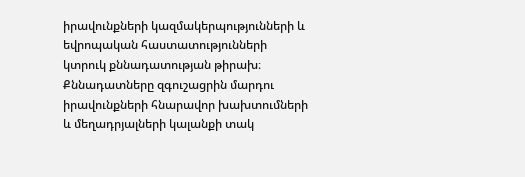իրավունքների կազմակերպությունների և եվրոպական հաստատությունների կտրուկ քննադատության թիրախ։ Քննադատները զգուշացրին մարդու իրավունքների հնարավոր խախտումների և մեղադրյալների կալանքի տակ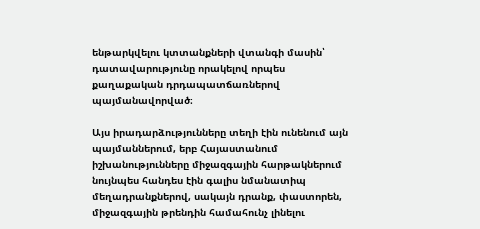ենթարկվելու կտտանքների վտանգի մասին՝ դատավարությունը որակելով որպես քաղաքական դրդապատճառներով պայմանավորված։

Այս իրադարձությունները տեղի էին ունենում այն պայմաններում, երբ Հայաստանում իշխանությունները միջազգային հարթակներում նույնպես հանդես էին գալիս նմանատիպ մեղադրանքներով, սակայն դրանք, փաստորեն, միջազգային թրենդին համահունչ լինելու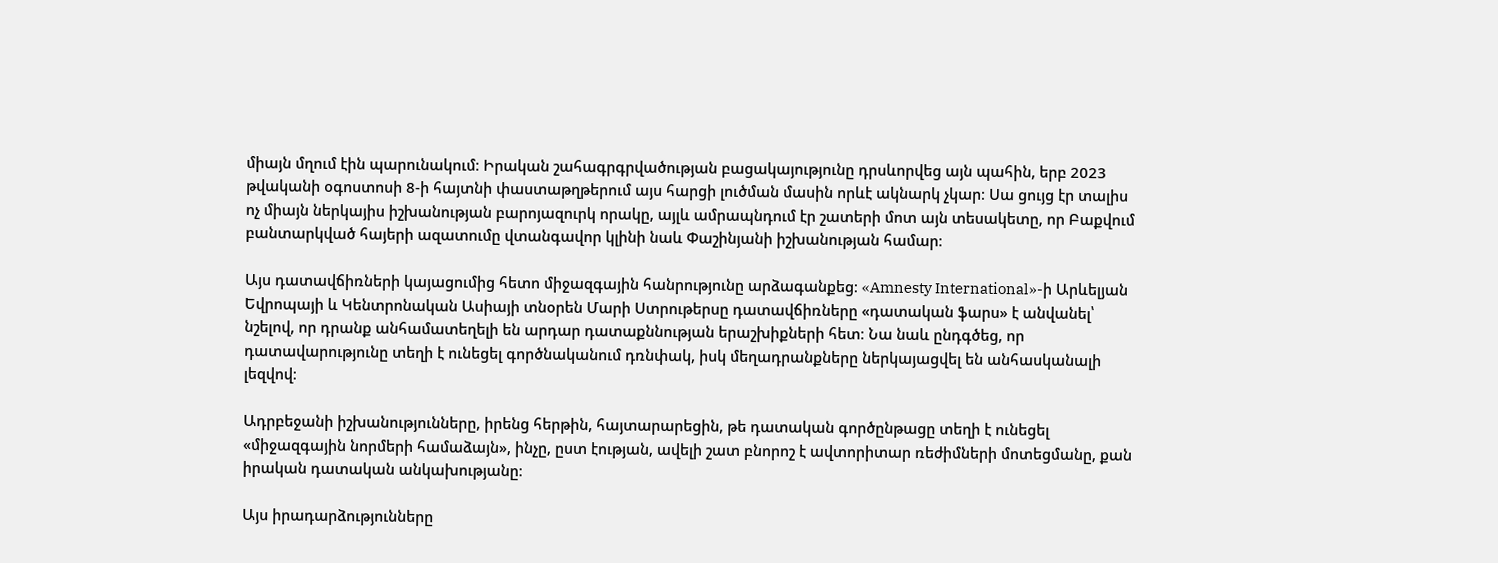միայն մղում էին պարունակում։ Իրական շահագրգրվածության բացակայությունը դրսևորվեց այն պահին, երբ 2023 թվականի օգոստոսի 8-ի հայտնի փաստաթղթերում այս հարցի լուծման մասին որևէ ակնարկ չկար։ Սա ցույց էր տալիս ոչ միայն ներկայիս իշխանության բարոյազուրկ որակը, այլև ամրապնդում էր շատերի մոտ այն տեսակետը, որ Բաքվում բանտարկված հայերի ազատումը վտանգավոր կլինի նաև Փաշինյանի իշխանության համար։

Այս դատավճիռների կայացումից հետո միջազգային հանրությունը արձագանքեց։ «Amnesty International»-ի Արևելյան Եվրոպայի և Կենտրոնական Ասիայի տնօրեն Մարի Ստրութերսը դատավճիռները «դատական ֆարս» է անվանել՝ նշելով, որ դրանք անհամատեղելի են արդար դատաքննության երաշխիքների հետ։ Նա նաև ընդգծեց, որ դատավարությունը տեղի է ունեցել գործնականում դռնփակ, իսկ մեղադրանքները ներկայացվել են անհասկանալի լեզվով։

Ադրբեջանի իշխանությունները, իրենց հերթին, հայտարարեցին, թե դատական գործընթացը տեղի է ունեցել «միջազգային նորմերի համաձայն», ինչը, ըստ էության, ավելի շատ բնորոշ է ավտորիտար ռեժիմների մոտեցմանը, քան իրական դատական անկախությանը։

Այս իրադարձությունները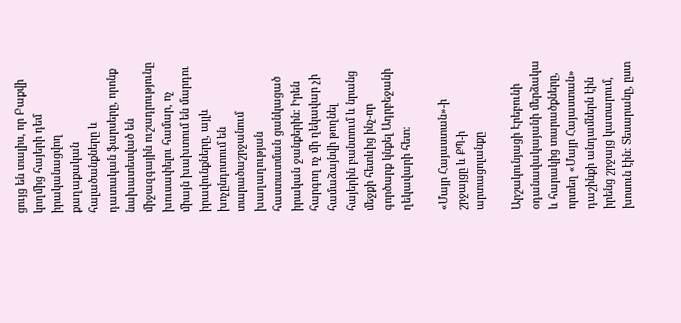ցույց են տալիս, որ Բաքվի կողմից հայերի դեմ իրականացվող քաղաքական հալածանքները և դատական ֆարսերը, որոնք նախատեսված են միջազգային ուշադրությունը խուսափելու համար, ոչ միայն խախտում են մարդու իրավունքները, այլև խոչընդոտում են տարածաշրջանում խաղաղության հաստատման ցանկացած իրական ջանքերին։ Իրեն հարգող ոչ մի ղեկավար չի համաձայնվի թողնել հայերին բանտում և նրանց մեջքի հետևից ինչ-որ գործարք կնքել Ադրբեջանի ղեկավարի հետ։

«Մայր Հայաստան»-ի շրջայցը և ՔՊ-ի արտացոլանքը

Արշակունյացի Էրեբունի օդանավակայանի մերձակա և հարակից տարածքները, որտեղ «Մայր Հայաստան» դաշինքի անդամներն էին իրենց շրջայց կատարում, խոսուն էին։ Տեսարանը, ըստ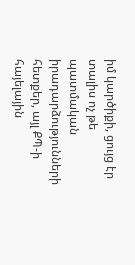իմ կարծիքի, ցույց էր տալիս ոչ թե պատմական իրադարձությունների հետքեր, այլ ՔՊ-ի հայելային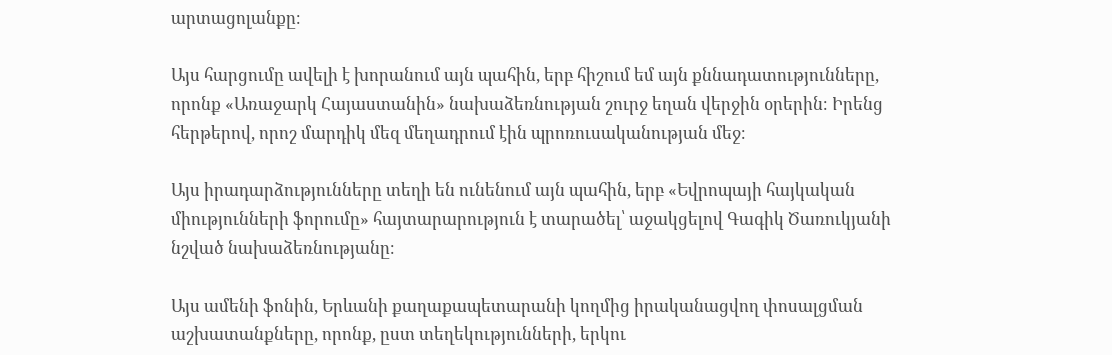արտացոլանքը։

Այս հարցումը ավելի է խորանում այն պահին, երբ հիշում եմ այն քննադատությունները, որոնք «Առաջարկ Հայաստանին» նախաձեռնության շուրջ եղան վերջին օրերին։ Իրենց հերթերով, որոշ մարդիկ մեզ մեղադրում էին պրոռուսականության մեջ։

Այս իրադարձությունները տեղի են ունենում այն պահին, երբ «Եվրոպայի հայկական միությունների ֆորումը» հայտարարություն է տարածել՝ աջակցելով Գագիկ Ծառուկյանի նշված նախաձեռնությանը։

Այս ամենի ֆոնին, Երևանի քաղաքապետարանի կողմից իրականացվող փոսալցման աշխատանքները, որոնք, ըստ տեղեկությունների, երկու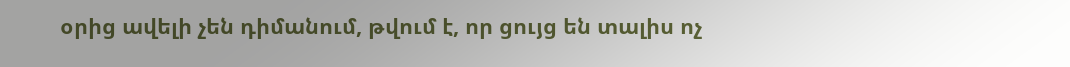օրից ավելի չեն դիմանում, թվում է, որ ցույց են տալիս ոչ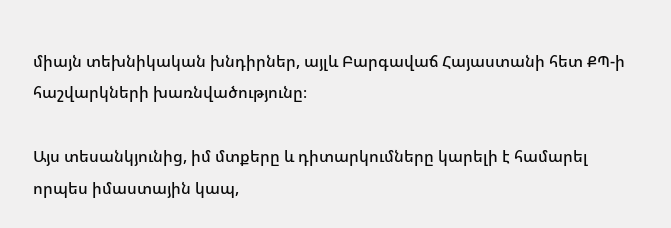միայն տեխնիկական խնդիրներ, այլև Բարգավաճ Հայաստանի հետ ՔՊ-ի հաշվարկների խառնվածությունը։

Այս տեսանկյունից, իմ մտքերը և դիտարկումները կարելի է համարել որպես իմաստային կապ,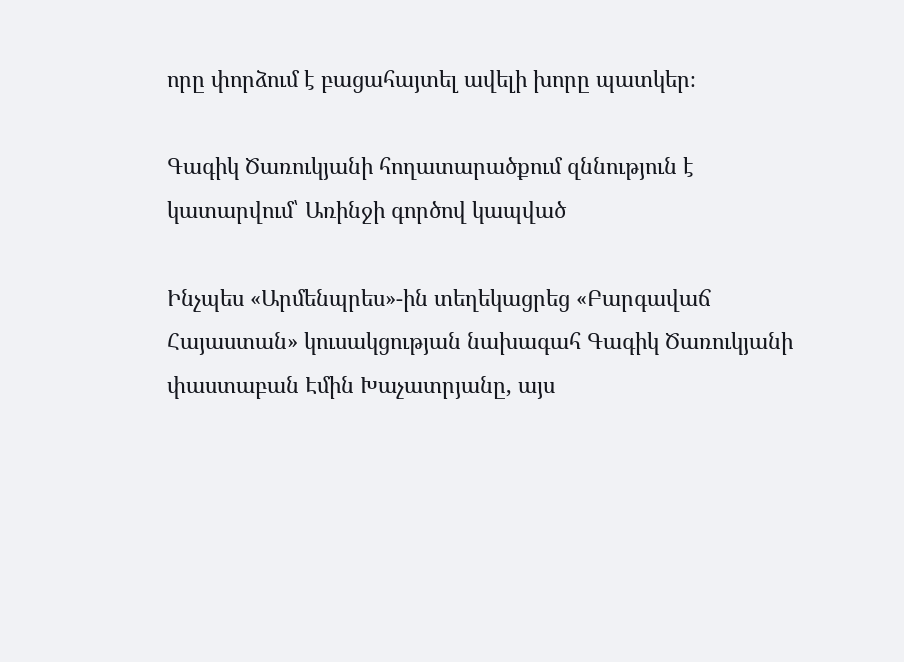որը փորձում է բացահայտել ավելի խորը պատկեր։

Գագիկ Ծառուկյանի հողատարածքում զննություն է կատարվում՝ Առինջի գործով կապված

Ինչպես «Արմենպրես»-ին տեղեկացրեց «Բարգավաճ Հայաստան» կուսակցության նախագահ Գագիկ Ծառուկյանի փաստաբան Էմին Խաչատրյանը, այս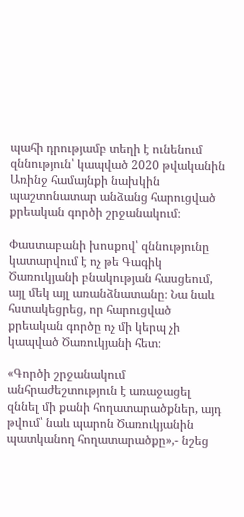պահի դրությամբ տեղի է ունենում զննություն՝ կապված 2020 թվականին Առինջ համայնքի նախկին պաշտոնատար անձանց հարուցված քրեական գործի շրջանակում։

Փաստաբանի խոսքով՝ զննությունը կատարվում է ոչ թե Գագիկ Ծառուկյանի բնակության հասցեում, այլ մեկ այլ առանձնատանը։ Նա նաև հստակեցրեց, որ հարուցված քրեական գործը ոչ մի կերպ չի կապված Ծառուկյանի հետ։

«Գործի շրջանակում անհրաժեշտություն է առաջացել զննել մի քանի հողատարածքներ, այդ թվում՝ նաև պարոն Ծառուկյանին պատկանող հողատարածքը»,- նշեց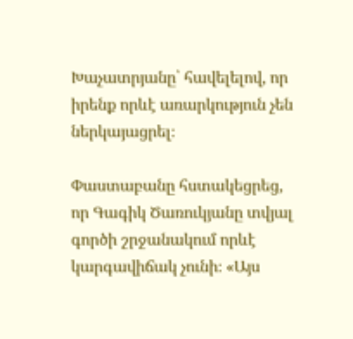Խաչատրյանը՝ հավելելով, որ իրենք որևէ առարկություն չեն ներկայացրել։

Փաստաբանը հստակեցրեց, որ Գագիկ Ծառուկյանը տվյալ գործի շրջանակում որևէ կարգավիճակ չունի։ «Այս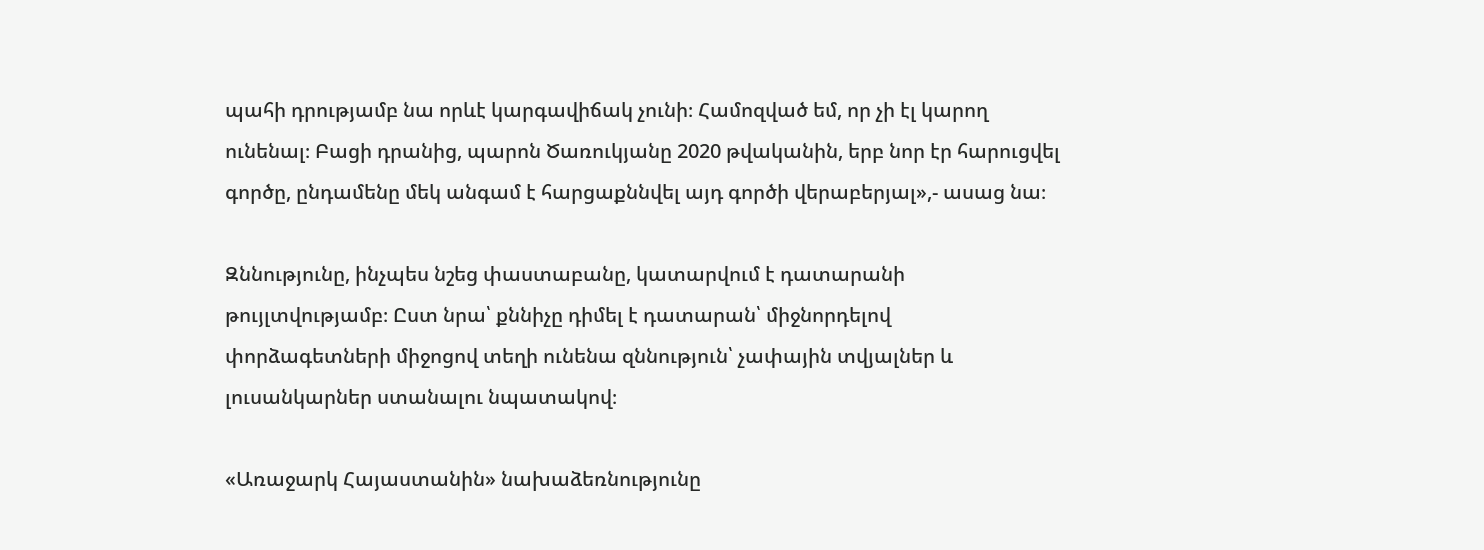պահի դրությամբ նա որևէ կարգավիճակ չունի։ Համոզված եմ, որ չի էլ կարող ունենալ։ Բացի դրանից, պարոն Ծառուկյանը 2020 թվականին, երբ նոր էր հարուցվել գործը, ընդամենը մեկ անգամ է հարցաքննվել այդ գործի վերաբերյալ»,- ասաց նա։

Զննությունը, ինչպես նշեց փաստաբանը, կատարվում է դատարանի թույլտվությամբ։ Ըստ նրա՝ քննիչը դիմել է դատարան՝ միջնորդելով փորձագետների միջոցով տեղի ունենա զննություն՝ չափային տվյալներ և լուսանկարներ ստանալու նպատակով։

«Առաջարկ Հայաստանին» նախաձեռնությունը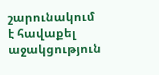շարունակում է հավաքել աջակցություն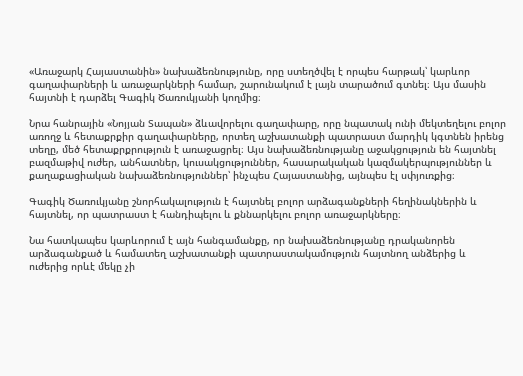«Առաջարկ Հայաստանին» նախաձեռնությունը, որը ստեղծվել է որպես հարթակ՝ կարևոր գաղափարների և առաջարկների համար, շարունակում է լայն տարածում գտնել։ Այս մասին հայտնի է դարձել Գագիկ Ծառուկյանի կողմից։

Նրա հանրային «Նոյյան Տապան» ձևավորելու գաղափարը, որը նպատակ ունի մեկտեղելու բոլոր առողջ և հետաքրքիր գաղափարները, որտեղ աշխատանքի պատրաստ մարդիկ կգտնեն իրենց տեղը, մեծ հետաքրքրություն է առաջացրել։ Այս նախաձեռնությանը աջակցություն են հայտնել բազմաթիվ ուժեր, անհատներ, կուսակցություններ, հասարակական կազմակերպություններ և քաղաքացիական նախաձեռնություններ՝ ինչպես Հայաստանից, այնպես էլ սփյուռքից։

Գագիկ Ծառուկյանը շնորհակալություն է հայտնել բոլոր արձագանքների հեղինակներին և հայտնել, որ պատրաստ է հանդիպելու և քննարկելու բոլոր առաջարկները։

Նա հատկապես կարևորում է այն հանգամանքը, որ նախաձեռնությանը դրականորեն արձագանքած և համատեղ աշխատանքի պատրաստակամություն հայտնող անձերից և ուժերից որևէ մեկը չի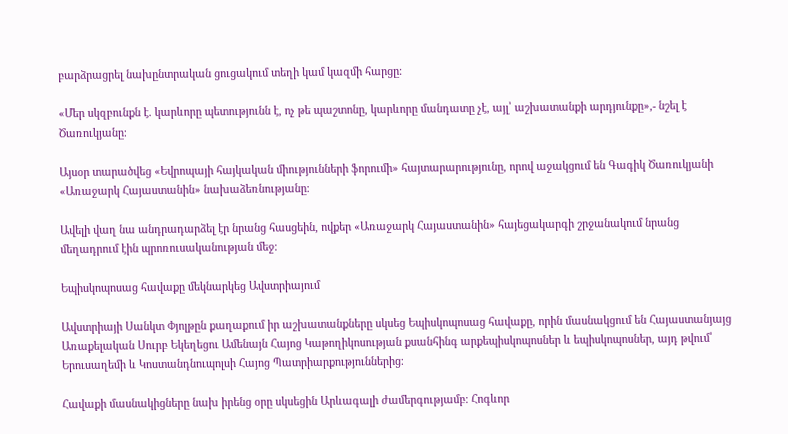բարձրացրել նախընտրական ցուցակում տեղի կամ կազմի հարցը։

«Մեր սկզբունքն է. կարևորը պետությունն է, ոչ թե պաշտոնը, կարևորը մանդատը չէ, այլ՝ աշխատանքի արդյունքը»,- նշել է Ծառուկյանը։

Այսօր տարածվեց «Եվրոպայի հայկական միությունների ֆորումի» հայտարարությունը, որով աջակցում են Գագիկ Ծառուկյանի «Առաջարկ Հայաստանին» նախաձեռնությանը։

Ավելի վաղ նա անդրադարձել էր նրանց հասցեին, ովքեր «Առաջարկ Հայաստանին» հայեցակարգի շրջանակում նրանց մեղադրում էին պրոռուսականության մեջ։

Եպիսկոպոսաց հավաքը մեկնարկեց Ավստրիայում

Ավստրիայի Սանկտ Փյոլթըն քաղաքում իր աշխատանքները սկսեց Եպիսկոպոսաց հավաքը, որին մասնակցում են Հայաստանյայց Առաքելական Սուրբ Եկեղեցու Ամենայն Հայոց Կաթողիկոսության քսանհինգ արքեպիսկոպոսներ և եպիսկոպոսներ, այդ թվում՝ Երուսաղեմի և Կոստանդնուպոլսի Հայոց Պատրիարքություններից։

Հավաքի մասնակիցները նախ իրենց օրը սկսեցին Արևագալի ժամերգությամբ։ Հոգևոր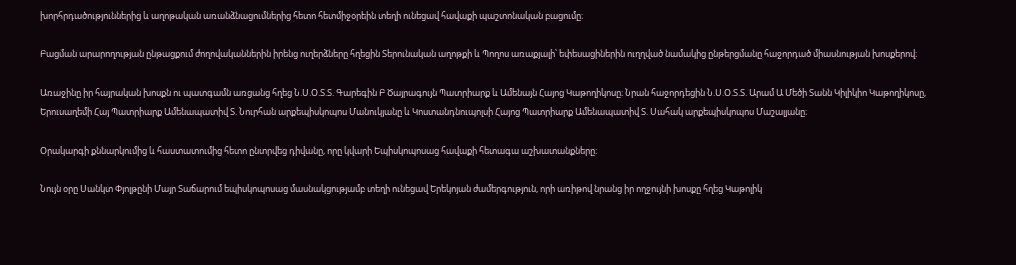խորհրդածություններից և աղոթական առանձնացումներից հետո հետմիջօրեին տեղի ունեցավ հավաքի պաշտոնական բացումը։

Բացման արարողության ընթացքում ժողովականներին իրենց ուղերձները հղեցին Տերունական աղոթքի և Պողոս առաքյալի՝ եփեսացիներին ուղղված նամակից ընթերցմանը հաջորդած միասնության խոսքերով։

Առաջինը իր հայրական խոսքն ու պատգամն առցանց հղեց Ն.Ս.Օ.Տ.Տ. Գարեգին Բ Ծայրագույն Պատրիարք և Ամենայն Հայոց Կաթողիկոսը։ Նրան հաջորդեցին Ն.Ս.Օ.Տ.Տ. Արամ Ա Մեծի Տանն Կիլիկիո Կաթողիկոսը, Երուսաղեմի Հայ Պատրիարք Ամենապատիվ Տ. Նուրհան արքեպիսկոպոս Մանուկյանը և Կոստանդնուպոլսի Հայոց Պատրիարք Ամենապատիվ Տ. Սահակ արքեպիսկոպոս Մաշալյանը։

Օրակարգի քննարկումից և հաստատումից հետո ընտրվեց դիվանը, որը կվարի Եպիսկոպոսաց հավաքի հետագա աշխատանքները։

Նույն օրը Սանկտ Փյոլթընի Մայր Տաճարում եպիսկոպոսաց մասնակցությամբ տեղի ունեցավ Երեկոյան ժամերգություն, որի առիթով նրանց իր ողջույնի խոսքը հղեց Կաթոլիկ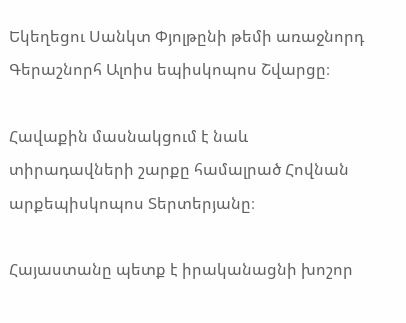Եկեղեցու Սանկտ Փյոլթընի թեմի առաջնորդ Գերաշնորհ Ալոիս եպիսկոպոս Շվարցը։

Հավաքին մասնակցում է նաև տիրադավների շարքը համալրած Հովնան արքեպիսկոպոս Տերտերյանը։

Հայաստանը պետք է իրականացնի խոշոր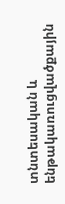տնտեսական և ենթակառուցվածքային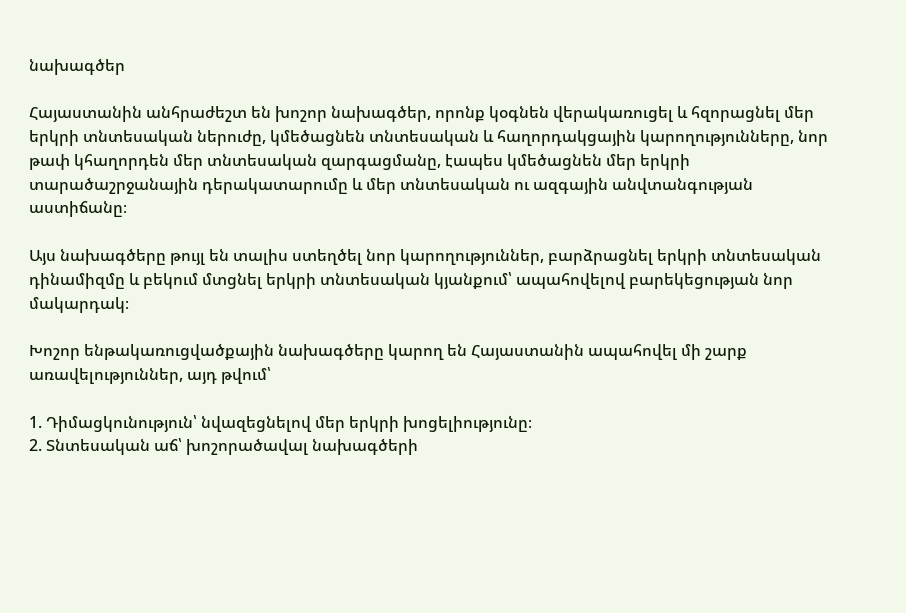նախագծեր

Հայաստանին անհրաժեշտ են խոշոր նախագծեր, որոնք կօգնեն վերակառուցել և հզորացնել մեր երկրի տնտեսական ներուժը, կմեծացնեն տնտեսական և հաղորդակցային կարողությունները, նոր թափ կհաղորդեն մեր տնտեսական զարգացմանը, էապես կմեծացնեն մեր երկրի տարածաշրջանային դերակատարումը և մեր տնտեսական ու ազգային անվտանգության աստիճանը։

Այս նախագծերը թույլ են տալիս ստեղծել նոր կարողություններ, բարձրացնել երկրի տնտեսական դինամիզմը և բեկում մտցնել երկրի տնտեսական կյանքում՝ ապահովելով բարեկեցության նոր մակարդակ։

Խոշոր ենթակառուցվածքային նախագծերը կարող են Հայաստանին ապահովել մի շարք առավելություններ, այդ թվում՝

1. Դիմացկունություն՝ նվազեցնելով մեր երկրի խոցելիությունը։
2. Տնտեսական աճ՝ խոշորածավալ նախագծերի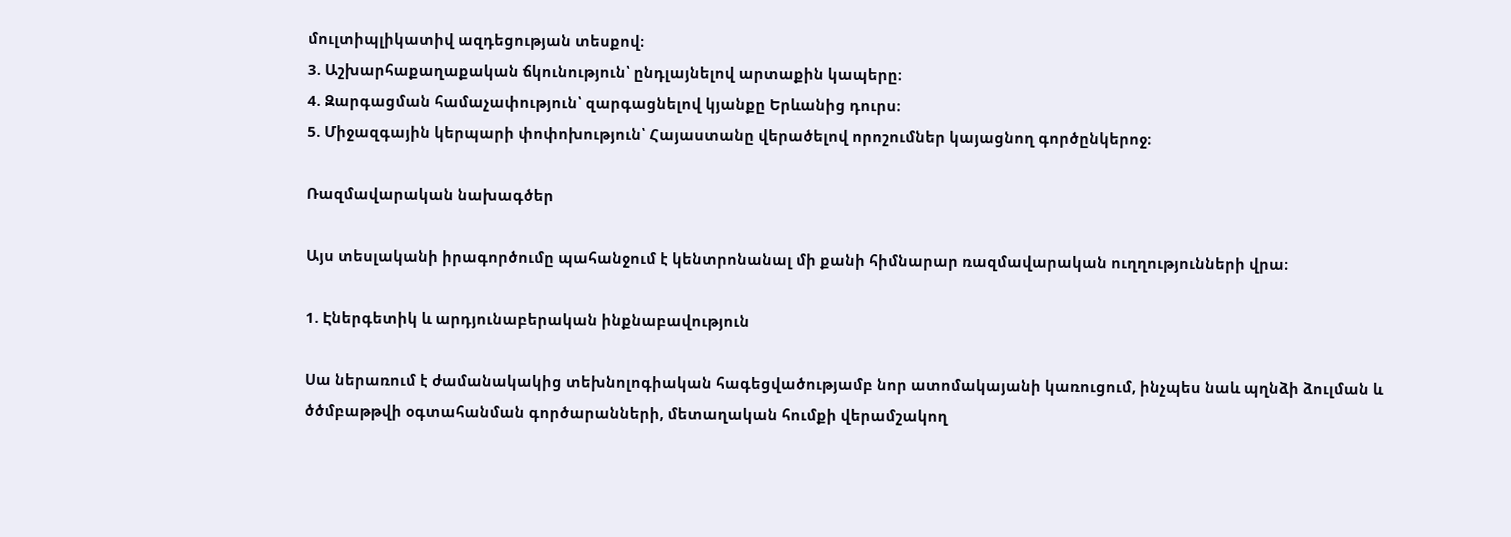մուլտիպլիկատիվ ազդեցության տեսքով։
3. Աշխարհաքաղաքական ճկունություն՝ ընդլայնելով արտաքին կապերը։
4. Զարգացման համաչափություն՝ զարգացնելով կյանքը Երևանից դուրս։
5. Միջազգային կերպարի փոփոխություն՝ Հայաստանը վերածելով որոշումներ կայացնող գործընկերոջ։

Ռազմավարական նախագծեր

Այս տեսլականի իրագործումը պահանջում է կենտրոնանալ մի քանի հիմնարար ռազմավարական ուղղությունների վրա։

1. Էներգետիկ և արդյունաբերական ինքնաբավություն

Սա ներառում է ժամանակակից տեխնոլոգիական հագեցվածությամբ նոր ատոմակայանի կառուցում, ինչպես նաև պղնձի ձուլման և ծծմբաթթվի օգտահանման գործարանների, մետաղական հումքի վերամշակող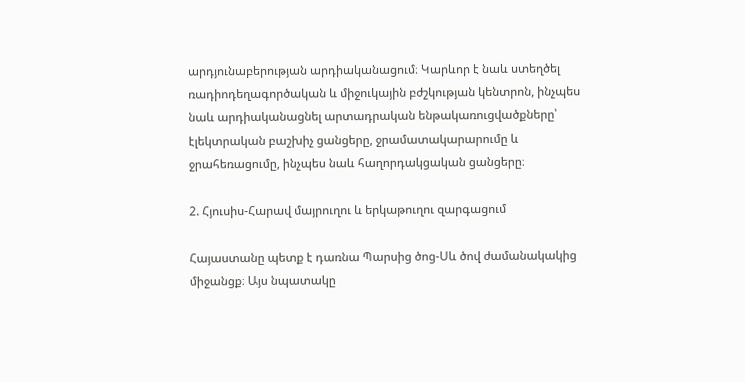արդյունաբերության արդիականացում։ Կարևոր է նաև ստեղծել ռադիոդեղագործական և միջուկային բժշկության կենտրոն, ինչպես նաև արդիականացնել արտադրական ենթակառուցվածքները՝ էլեկտրական բաշխիչ ցանցերը, ջրամատակարարումը և ջրահեռացումը, ինչպես նաև հաղորդակցական ցանցերը։

2. Հյուսիս-Հարավ մայրուղու և երկաթուղու զարգացում

Հայաստանը պետք է դառնա Պարսից ծոց-Սև ծով ժամանակակից միջանցք։ Այս նպատակը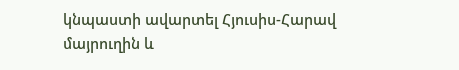կնպաստի ավարտել Հյուսիս-Հարավ մայրուղին և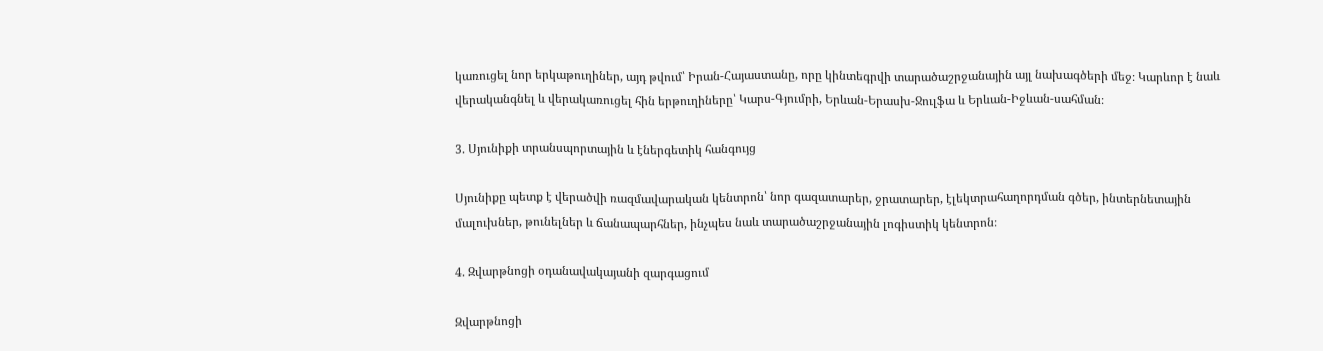կառուցել նոր երկաթուղիներ, այդ թվում՝ Իրան-Հայաստանը, որը կինտեգրվի տարածաշրջանային այլ նախագծերի մեջ։ Կարևոր է նաև վերականգնել և վերակառուցել հին երթուղիները՝ Կարս-Գյումրի, Երևան-Երասխ-Ջուլֆա և Երևան-Իջևան-սահման։

3. Սյունիքի տրանսպորտային և էներգետիկ հանգույց

Սյունիքը պետք է վերածվի ռազմավարական կենտրոն՝ նոր գազատարեր, ջրատարեր, էլեկտրահաղորդման գծեր, ինտերնետային մալուխներ, թունելներ և ճանապարհներ, ինչպես նաև տարածաշրջանային լոգիստիկ կենտրոն։

4. Զվարթնոցի օդանավակայանի զարգացում

Զվարթնոցի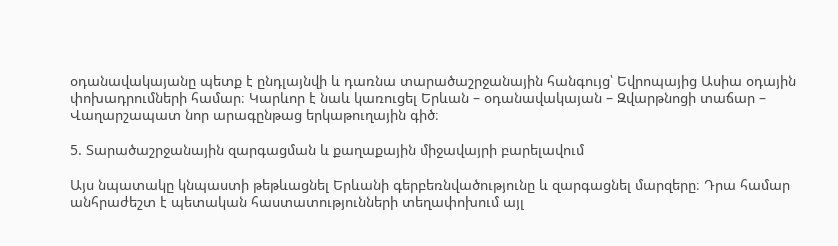օդանավակայանը պետք է ընդլայնվի և դառնա տարածաշրջանային հանգույց՝ Եվրոպայից Ասիա օդային փոխադրումների համար։ Կարևոր է նաև կառուցել Երևան – օդանավակայան – Զվարթնոցի տաճար – Վաղարշապատ նոր արագընթաց երկաթուղային գիծ։

5. Տարածաշրջանային զարգացման և քաղաքային միջավայրի բարելավում

Այս նպատակը կնպաստի թեթևացնել Երևանի գերբեռնվածությունը և զարգացնել մարզերը։ Դրա համար անհրաժեշտ է պետական հաստատությունների տեղափոխում այլ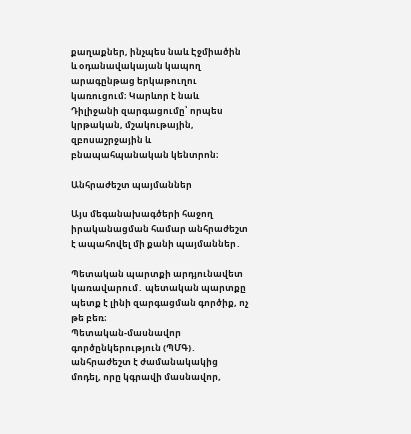քաղաքներ, ինչպես նաև Էջմիածին և օդանավակայան կապող արագընթաց երկաթուղու կառուցում։ Կարևոր է նաև Դիլիջանի զարգացումը՝ որպես կրթական, մշակութային, զբոսաշրջային և բնապահպանական կենտրոն։

Անհրաժեշտ պայմաններ

Այս մեգանախագծերի հաջող իրականացման համար անհրաժեշտ է ապահովել մի քանի պայմաններ․

Պետական պարտքի արդյունավետ կառավարում․ պետական պարտքը պետք է լինի զարգացման գործիք, ոչ թե բեռ։
Պետական-մասնավոր գործընկերություն (ՊՄԳ)․ անհրաժեշտ է ժամանակակից մոդել, որը կգրավի մասնավոր,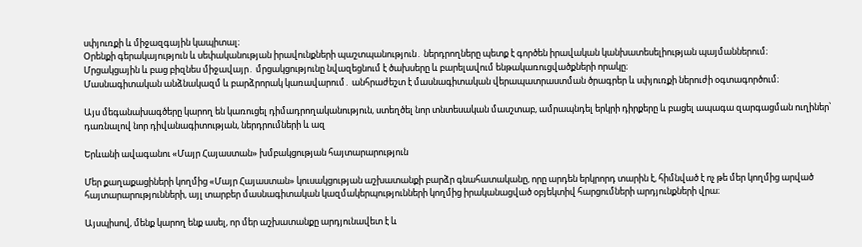սփյուռքի և միջազգային կապիտալ։
Օրենքի գերակայություն և սեփականության իրավունքների պաշտպանություն․ ներդրողները պետք է գործեն իրավական կանխատեսելիության պայմաններում։
Մրցակցային և բաց բիզնես միջավայր․ մրցակցությունը նվազեցնում է ծախսերը և բարելավում ենթակառուցվածքների որակը։
Մասնագիտական անձնակազմ և բարձրորակ կառավարում․ անհրաժեշտ է մասնագիտական վերապատրաստման ծրագրեր և սփյուռքի ներուժի օգտագործում։

Այս մեգանախագծերը կարող են կառուցել դիմադրողականություն, ստեղծել նոր տնտեսական մասշտաբ, ամրապնդել երկրի դիրքերը և բացել ապագա զարգացման ուղիներ՝ դառնալով նոր դիվանագիտության, ներդրումների և ազ

Երևանի ավագանու «Մայր Հայաստան» խմբակցության հայտարարություն

Մեր քաղաքացիների կողմից «Մայր Հայաստան» կուսակցության աշխատանքի բարձր գնահատականը, որը արդեն երկրորդ տարին է, հիմնված է ոչ թե մեր կողմից արված հայտարարությունների, այլ տարբեր մասնագիտական կազմակերպությունների կողմից իրականացված օբյեկտիվ հարցումների արդյունքների վրա։

Այսպիսով, մենք կարող ենք ասել, որ մեր աշխատանքը արդյունավետ է և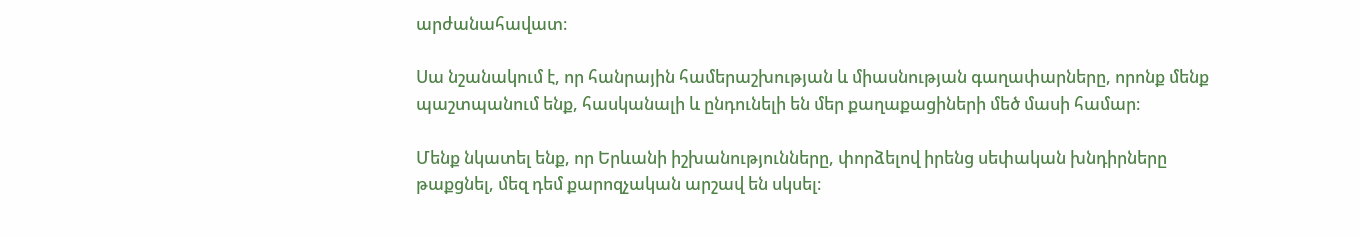արժանահավատ։

Սա նշանակում է, որ հանրային համերաշխության և միասնության գաղափարները, որոնք մենք պաշտպանում ենք, հասկանալի և ընդունելի են մեր քաղաքացիների մեծ մասի համար։

Մենք նկատել ենք, որ Երևանի իշխանությունները, փորձելով իրենց սեփական խնդիրները թաքցնել, մեզ դեմ քարոզչական արշավ են սկսել։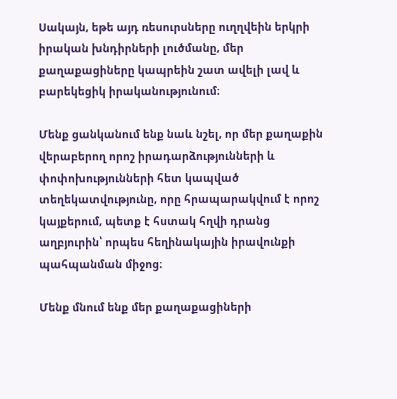Սակայն, եթե այդ ռեսուրսները ուղղվեին երկրի իրական խնդիրների լուծմանը, մեր քաղաքացիները կապրեին շատ ավելի լավ և բարեկեցիկ իրականությունում։

Մենք ցանկանում ենք նաև նշել, որ մեր քաղաքին վերաբերող որոշ իրադարձությունների և փոփոխությունների հետ կապված տեղեկատվությունը, որը հրապարակվում է որոշ կայքերում, պետք է հստակ հղվի դրանց աղբյուրին՝ որպես հեղինակային իրավունքի պահպանման միջոց։

Մենք մնում ենք մեր քաղաքացիների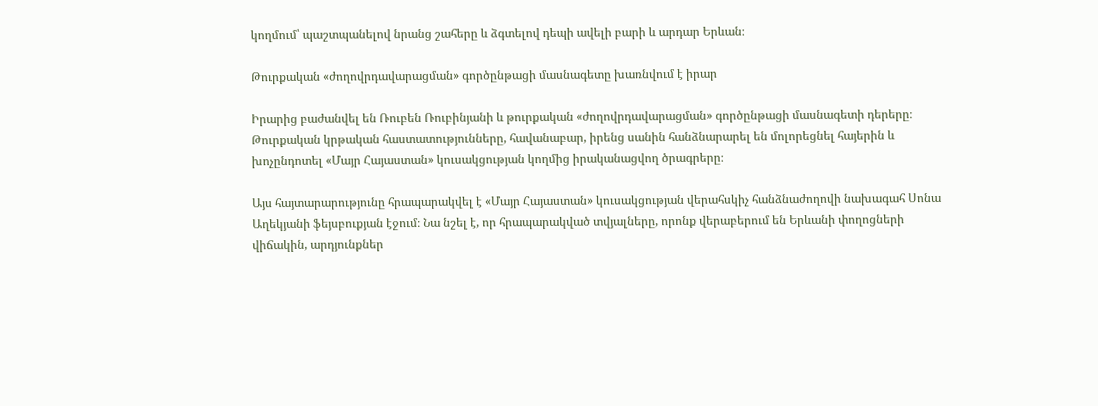կողմում՝ պաշտպանելով նրանց շահերը և ձգտելով դեպի ավելի բարի և արդար Երևան։

Թուրքական «ժողովրդավարացման» գործընթացի մասնագետը խառնվում է իրար

Իրարից բաժանվել են Ռուբեն Ռուբինյանի և թուրքական «ժողովրդավարացման» գործընթացի մասնագետի դերերը։ Թուրքական կրթական հաստատությունները, հավանաբար, իրենց սանին հանձնարարել են մոլորեցնել հայերին և խոչընդոտել «Մայր Հայաստան» կուսակցության կողմից իրականացվող ծրագրերը։

Այս հայտարարությունը հրապարակվել է «Մայր Հայաստան» կուսակցության վերահսկիչ հանձնաժողովի նախագահ Սոնա Աղեկյանի ֆեյսբուքյան էջում։ Նա նշել է, որ հրապարակված տվյալները, որոնք վերաբերում են Երևանի փողոցների վիճակին, արդյունքներ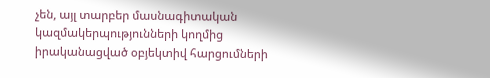չեն, այլ տարբեր մասնագիտական կազմակերպությունների կողմից իրականացված օբյեկտիվ հարցումների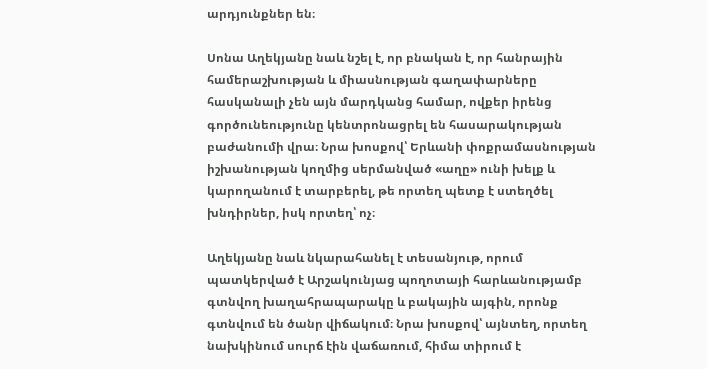արդյունքներ են։

Սոնա Աղեկյանը նաև նշել է, որ բնական է, որ հանրային համերաշխության և միասնության գաղափարները հասկանալի չեն այն մարդկանց համար, ովքեր իրենց գործունեությունը կենտրոնացրել են հասարակության բաժանումի վրա։ Նրա խոսքով՝ Երևանի փոքրամասնության իշխանության կողմից սերմանված «աղը» ունի խելք և կարողանում է տարբերել, թե որտեղ պետք է ստեղծել խնդիրներ, իսկ որտեղ՝ ոչ։

Աղեկյանը նաև նկարահանել է տեսանյութ, որում պատկերված է Արշակունյաց պողոտայի հարևանությամբ գտնվող խաղահրապարակը և բակային այգին, որոնք գտնվում են ծանր վիճակում։ Նրա խոսքով՝ այնտեղ, որտեղ նախկինում սուրճ էին վաճառում, հիմա տիրում է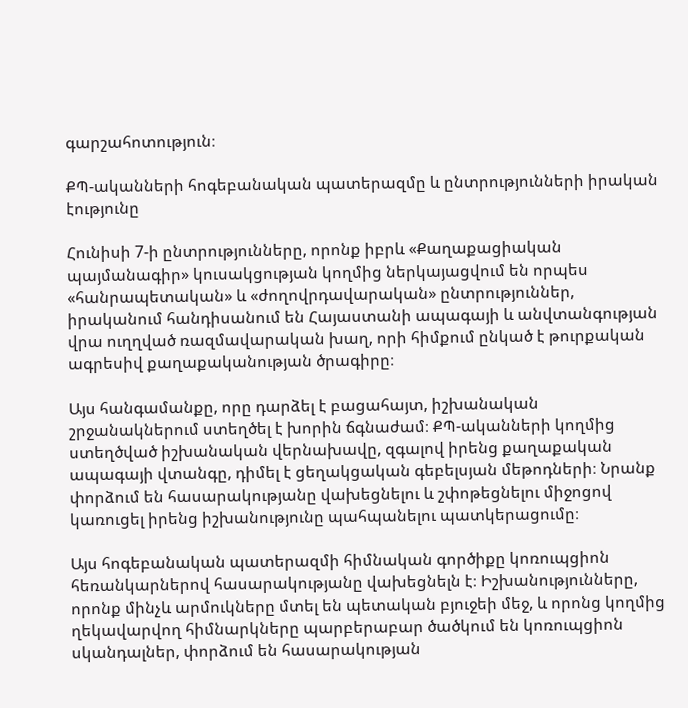գարշահոտություն։

ՔՊ-ականների հոգեբանական պատերազմը և ընտրությունների իրական էությունը

Հունիսի 7-ի ընտրությունները, որոնք իբրև «Քաղաքացիական պայմանագիր» կուսակցության կողմից ներկայացվում են որպես «հանրապետական» և «ժողովրդավարական» ընտրություններ, իրականում հանդիսանում են Հայաստանի ապագայի և անվտանգության վրա ուղղված ռազմավարական խաղ, որի հիմքում ընկած է թուրքական ագրեսիվ քաղաքականության ծրագիրը։

Այս հանգամանքը, որը դարձել է բացահայտ, իշխանական շրջանակներում ստեղծել է խորին ճգնաժամ։ ՔՊ-ականների կողմից ստեղծված իշխանական վերնախավը, զգալով իրենց քաղաքական ապագայի վտանգը, դիմել է ցեղակցական գեբելսյան մեթոդների։ Նրանք փորձում են հասարակությանը վախեցնելու և շփոթեցնելու միջոցով կառուցել իրենց իշխանությունը պահպանելու պատկերացումը։

Այս հոգեբանական պատերազմի հիմնական գործիքը կոռուպցիոն հեռանկարներով հասարակությանը վախեցնելն է։ Իշխանությունները, որոնք մինչև արմուկները մտել են պետական բյուջեի մեջ, և որոնց կողմից ղեկավարվող հիմնարկները պարբերաբար ծածկում են կոռուպցիոն սկանդալներ, փորձում են հասարակության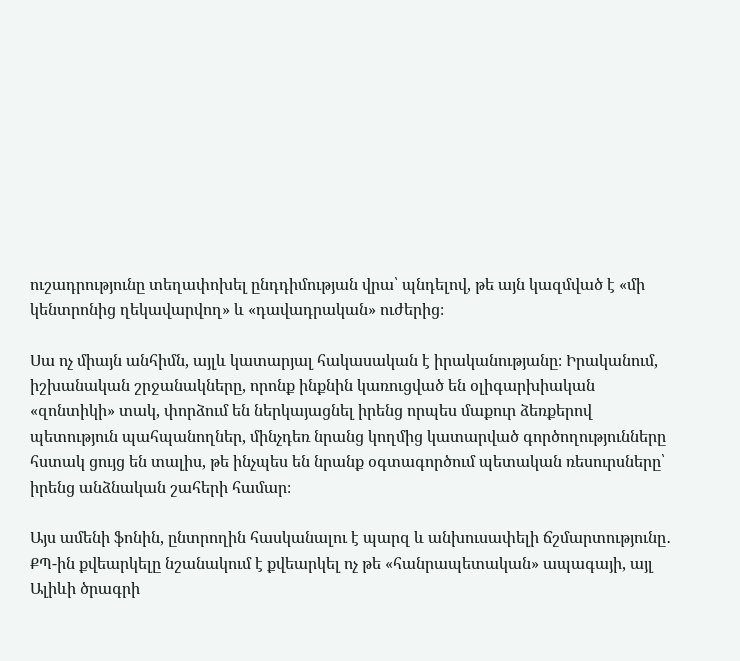ուշադրությունը տեղափոխել ընդդիմության վրա՝ պնդելով, թե այն կազմված է «մի կենտրոնից ղեկավարվող» և «դավադրական» ուժերից։

Սա ոչ միայն անհիմն, այլև կատարյալ հակասական է իրականությանը։ Իրականում, իշխանական շրջանակները, որոնք ինքնին կառուցված են օլիգարխիական «զոնտիկի» տակ, փորձում են ներկայացնել իրենց որպես մաքուր ձեռքերով պետություն պահպանողներ, մինչդեռ նրանց կողմից կատարված գործողությունները հստակ ցույց են տալիս, թե ինչպես են նրանք օգտագործում պետական ռեսուրսները՝ իրենց անձնական շահերի համար։

Այս ամենի ֆոնին, ընտրողին հասկանալու է պարզ և անխուսափելի ճշմարտությունը․ ՔՊ-ին քվեարկելը նշանակում է քվեարկել ոչ թե «հանրապետական» ապագայի, այլ Ալիևի ծրագրի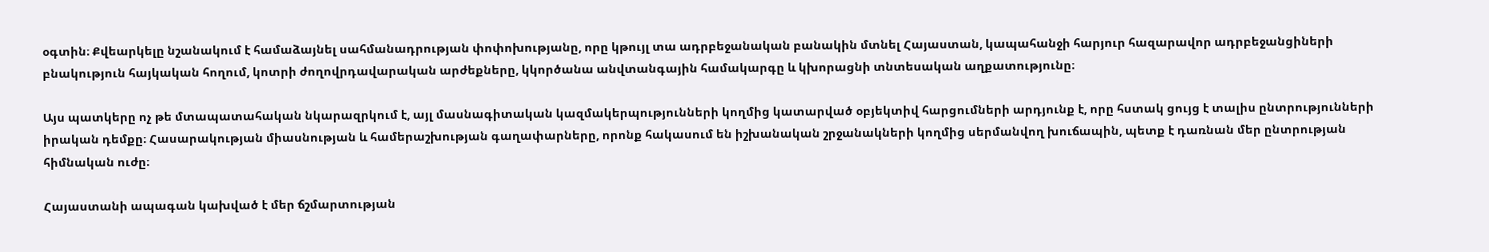օգտին։ Քվեարկելը նշանակում է համաձայնել սահմանադրության փոփոխությանը, որը կթույլ տա ադրբեջանական բանակին մտնել Հայաստան, կապահանջի հարյուր հազարավոր ադրբեջանցիների բնակություն հայկական հողում, կոտրի ժողովրդավարական արժեքները, կկործանա անվտանգային համակարգը և կխորացնի տնտեսական աղքատությունը։

Այս պատկերը ոչ թե մտապատահական նկարազրկում է, այլ մասնագիտական կազմակերպությունների կողմից կատարված օբյեկտիվ հարցումների արդյունք է, որը հստակ ցույց է տալիս ընտրությունների իրական դեմքը։ Հասարակության միասնության և համերաշխության գաղափարները, որոնք հակասում են իշխանական շրջանակների կողմից սերմանվող խուճապին, պետք է դառնան մեր ընտրության հիմնական ուժը։

Հայաստանի ապագան կախված է մեր ճշմարտության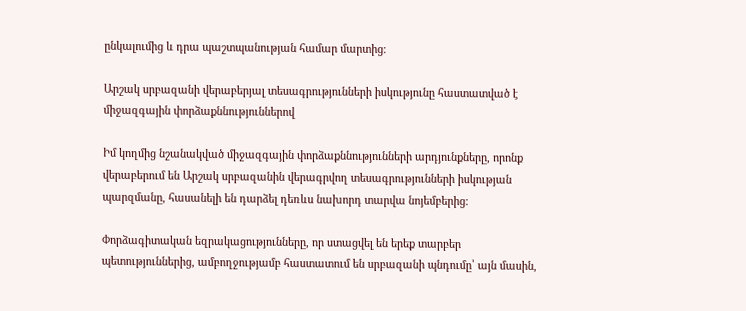ընկալումից և դրա պաշտպանության համար մարտից։

Արշակ սրբազանի վերաբերյալ տեսագրությունների իսկությունը հաստատված է միջազգային փորձաքննություններով

Իմ կողմից նշանակված միջազգային փորձաքննությունների արդյունքները, որոնք վերաբերում են Արշակ սրբազանին վերագրվող տեսագրությունների իսկության պարզմանը, հասանելի են դարձել դեռևս նախորդ տարվա նոյեմբերից։

Փորձագիտական եզրակացությունները, որ ստացվել են երեք տարբեր պետություններից, ամբողջությամբ հաստատում են սրբազանի պնդումը՝ այն մասին,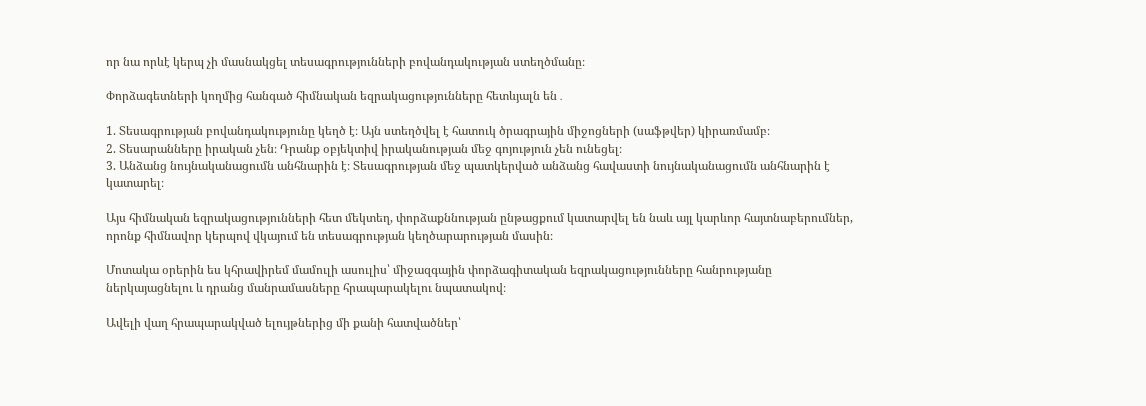որ նա որևէ կերպ չի մասնակցել տեսագրությունների բովանդակության ստեղծմանը։

Փորձագետների կողմից հանգած հիմնական եզրակացությունները հետևյալն են․

1. Տեսագրության բովանդակությունը կեղծ է։ Այն ստեղծվել է հատուկ ծրագրային միջոցների (սաֆթվեր) կիրառմամբ։
2. Տեսարանները իրական չեն։ Դրանք օբյեկտիվ իրականության մեջ գոյություն չեն ունեցել։
3. Անձանց նույնականացումն անհնարին է։ Տեսագրության մեջ պատկերված անձանց հավաստի նույնականացումն անհնարին է կատարել։

Այս հիմնական եզրակացությունների հետ մեկտեղ, փորձաքննության ընթացքում կատարվել են նաև այլ կարևոր հայտնաբերումներ, որոնք հիմնավոր կերպով վկայում են տեսագրության կեղծարարության մասին։

Մոտակա օրերին ես կհրավիրեմ մամուլի ասուլիս՝ միջազգային փորձագիտական եզրակացությունները հանրությանը ներկայացնելու և դրանց մանրամասները հրապարակելու նպատակով։

Ավելի վաղ հրապարակված ելույթներից մի քանի հատվածներ՝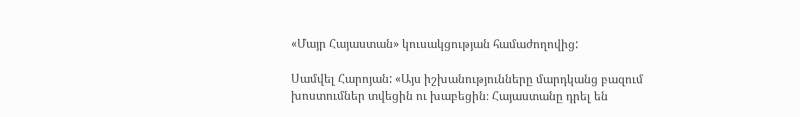«Մայր Հայաստան» կուսակցության համաժողովից:

Սամվել Հարոյան: «Այս իշխանությունները մարդկանց բազում խոստումներ տվեցին ու խաբեցին։ Հայաստանը դրել են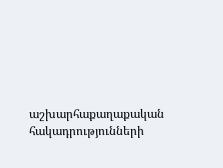աշխարհաքաղաքական հակադրությունների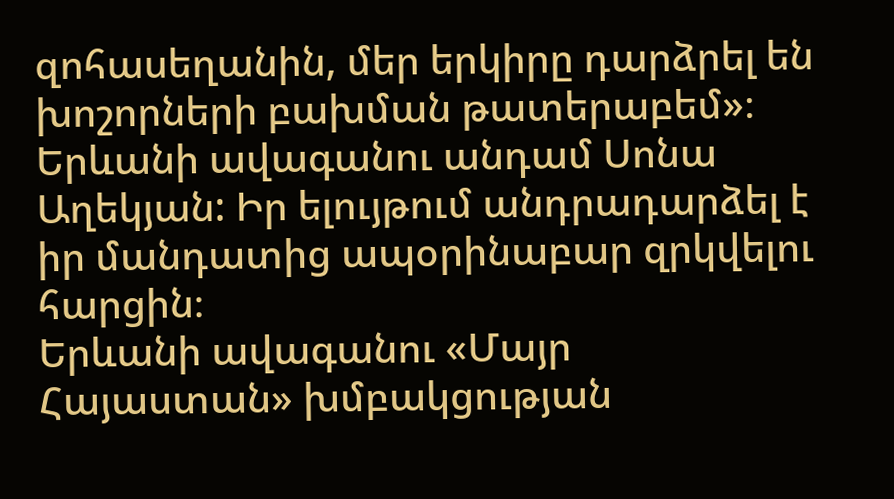զոհասեղանին, մեր երկիրը դարձրել են խոշորների բախման թատերաբեմ»։
Երևանի ավագանու անդամ Սոնա Աղեկյան: Իր ելույթում անդրադարձել է իր մանդատից ապօրինաբար զրկվելու հարցին։
Երևանի ավագանու «Մայր Հայաստան» խմբակցության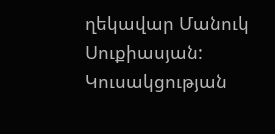ղեկավար Մանուկ Սուքիասյան: Կուսակցության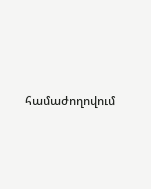համաժողովում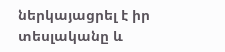ներկայացրել է իր տեսլականը և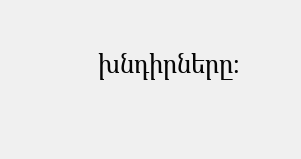խնդիրները։